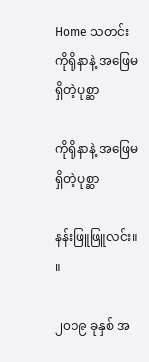Home သတင်း ကိုရိုနာနဲ့ အဖြေမရှိတဲ့ပုစ္ဆာ

ကိုရိုနာနဲ့ အဖြေမရှိတဲ့ပုစ္ဆာ

နန်းဖြူဖြူလင်း။ ။

၂၀၁၉ ခုနှစ် အ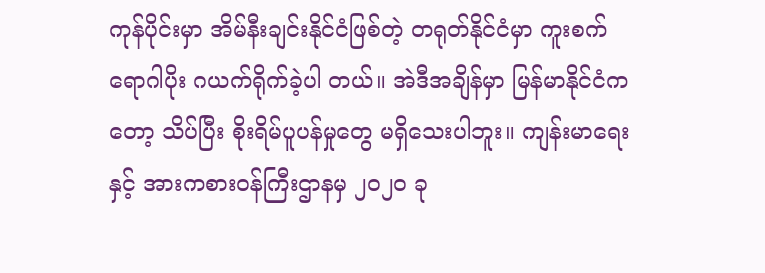ကုန်ပိုင်းမှာ အိမ်နီးချင်းနိုင်ငံဖြစ်တဲ့ တရုတ်နိုင်ငံမှာ ကူးစက်ရောဂါပိုး ဂယက်ရိုက်ခဲ့ပါ တယ်။ အဲဒီအချိန်မှာ မြန်မာနိုင်ငံကတော့ သိပ်ပြီး စိုးရိမ်ပူပန်မှုတွေ မရှိသေးပါဘူး။ ကျန်းမာရေးနှင့် အားကစားဝန်ကြီးဌာနမှ ၂၀၂၀ ခု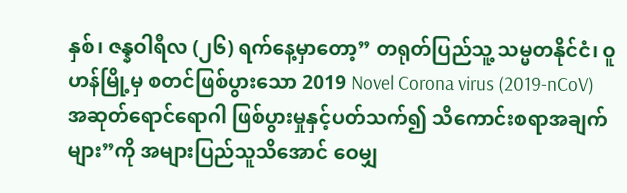နှစ်၊ ဇန္နဝါရီလ (၂၆) ရက်နေ့မှာတော့” တရုတ်ပြည်သူ့ သမ္မတနိုင်ငံ၊ ဝူဟန်မြို့မှ စတင်ဖြစ်ပွားသော 2019 Novel Corona virus (2019-nCoV) အဆုတ်ရောင်ရောဂါ ဖြစ်ပွားမှုနှင့်ပတ်သက်၍ သိကောင်းစရာအချက်များ”ကို အများပြည်သူသိအောင် ဝေမျှ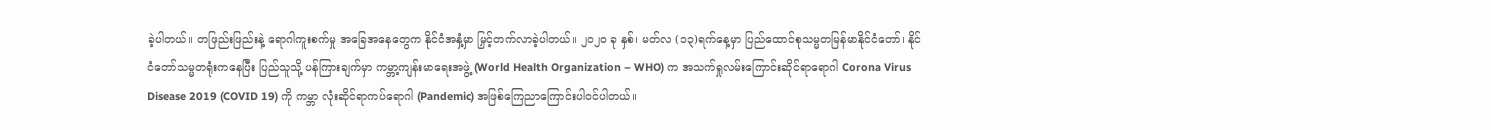ခဲ့ပါတယ်။ တဖြည်းဖြည်းနဲ့ ရောဂါကူးစက်မှု အခြေအနေတွေက နိုင်ငံအနှံ့မှာ မြှင့်တက်လာခဲ့ပါတယ်။ ၂၀၂၀ ခု နှစ်၊ မတ်လ (၁၃)ရက်နေ့မှာ ပြည်ထောင်စုသမ္မတမြန်မာနိုင်ငံတော်၊ နိုင်ငံတော်သမ္မတရုံးကနေပြီး ပြည်သူသို့ ပန်ကြားချက်မှာ ကမ္ဘာ့ကျန်းမာရေးအဖွဲ့ (World Health Organization – WHO) က အသက်ရှုလမ်းကြောင်းဆိုင်ရာရောဂါ Corona Virus Disease 2019 (COVID 19) ကို ကမ္ဘာ လုံးဆိုင်ရာကပ်ရောဂါ (Pandemic) အဖြစ်ကြေညာကြောင်းပါဝင်ပါတယ်။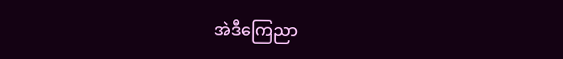အဲဒီကြေညာ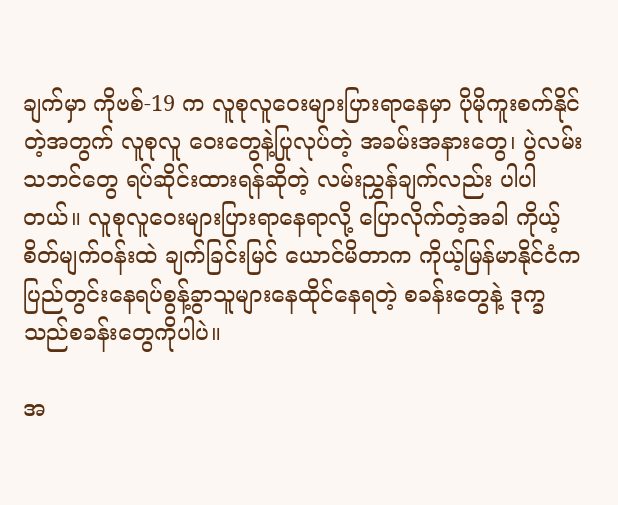ချက်မှာ ကိုဗစ်-19 က လူစုလူဝေးများပြားရာနေမှာ ပိုမိုကူးစက်နိုင်တဲ့အတွက် လူစုလူ ဝေးတွေနဲ့ပြုလုပ်တဲ့ အခမ်းအနားတွေ၊ ပွဲလမ်းသဘင်တွေ ရပ်ဆိုင်းထားရန်ဆိုတဲ့ လမ်းညွှန်ချက်လည်း ပါပါတယ်။ လူစုလူဝေးများပြားရာနေရာလို့ ပြောလိုက်တဲ့အခါ ကိုယ့်စိတ်မျက်ဝန်းထဲ ချက်ခြင်းမြင် ယောင်မိတာက ကိုယ့်မြန်မာနိုင်ငံက ပြည်တွင်းနေရပ်စွန့်ခွာသူများနေထိုင်နေရတဲ့ စခန်းတွေနဲ့ ဒုက္ခ သည်စခန်းတွေကိုပါပဲ။

အ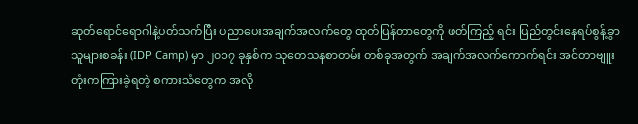ဆုတ်ရောင်ရောဂါနဲ့ပတ်သက်ပြီး ပညာပေးအချက်အလက်တွေ ထုတ်ပြန်တာတွေကို ဖတ်ကြည့် ရင်း ပြည်တွင်းနေရပ်စွန့်ခွာသူများစခန်း (IDP Camp) မှာ ၂၀၁၇ ခုနှစ်က သုတေသနစာတမ်း တစ်ခုအတွက် အချက်အလက်ကောက်ရင်း အင်တာဗျူးတုံးကကြားခဲ့ရတဲ့ စကားသံတွေက အလို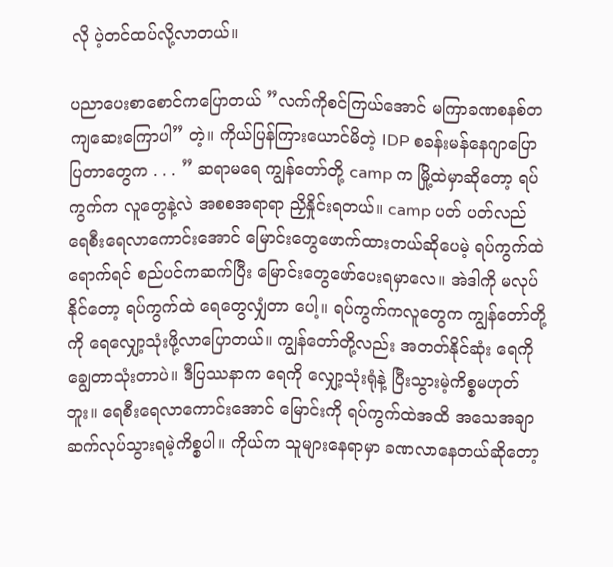လို ပဲ့တင်ထပ်လို့လာတယ်။

ပညာပေးစာစောင်ကပြောတယ် ”လက်ကိုစင်ကြယ်အောင် မကြာခဏစနစ်တကျဆေးကြောပါ” တဲ့။ ကိုယ်ပြန်ကြားယောင်မိတဲ့ IDP စခန်းမန်နေဂျာပြောပြတာတွေက . . . ” ဆရာမရေ ကျွန်တော်တို့ camp က မြို့ထဲမှာဆိုတော့ ရပ်ကွက်က လူတွေနဲ့လဲ အစစအရာရာ ညှိနှိုင်းရတယ်။ camp ပတ် ပတ်လည် ရေစီးရေလာကောင်းအောင် မြောင်းတွေဖောက်ထားတယ်ဆိုပေမဲ့ ရပ်ကွက်ထဲရောက်ရင် စည်ပင်ကဆက်ပြီး မြောင်းတွေဖော်ပေးရမှာလေ။ အဲဒါကို မလုပ်နိုင်တော့ ရပ်ကွက်ထဲ ရေတွေလျှံတာ ပေါ့။ ရပ်ကွက်ကလူတွေက ကျွန်တော်တို့ကို ရေလျှော့သုံးဖို့လာပြောတယ်။ ကျွန်တော်တို့လည်း အတတ်နိုင်ဆုံး ရေကိုချွေတာသုံးတာပဲ။ ဒီပြဿနာက ရေကို လျှော့သုံးရုံနဲ့ ပြီးသွားမဲ့ကိစ္စမဟုတ်ဘူး။ ရေစီးရေလာကောင်းအောင် မြောင်းကို ရပ်ကွက်ထဲအထိ အသေအချာဆက်လုပ်သွားရမဲ့ကိစ္စပါ။ ကိုယ်က သူများနေရာမှာ ခဏလာနေတယ်ဆိုတော့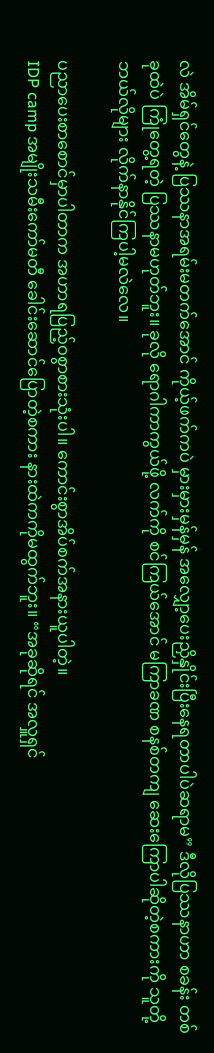လဲ အိမ်ရှင်တွေနဲ့ ပြဿနာအရမ်းမတက်အောင် ကိုယ့်ဖက်ကပဲ မှားမှားမှန်မှန် အလျှော့ပေးညှိနှိုင်းပြီးနေရတာပါပဲဆရာမ” ဒီလိုပြဿနာဟာ စခန်း တစ်ခုထဲပဲ ကြုံတွေ့ရတဲ့ ပြဿနာမဟုတ်ဘူး။ ခုလို ရောဂါကာကွယ်ဖို့ လက်ကို စင်ကြယ်အောင် မကြာခဏ စနစ်တကျ ဆေးကြောပါဆိုတဲ့စကားကို သူတို့ဘယ်လိုများ လိုက်နာနိုင်ကြပါ့မလဲလေ။

ပညာပေးစာစောင်မှာပါတာက အဟာရပြည့်ဝစွာစားသုံးပါ။ ကောင်းစွာအိပ်စက်အနားယူပါတဲ့။
IDP camp အမျိုးသမီးကော်မတီ ခေါင်းဆောင်ပြောတဲ့စကား နားထဲကကိုမထွက်ဘူး။ “အခုဆိုရင် အလှူရှင်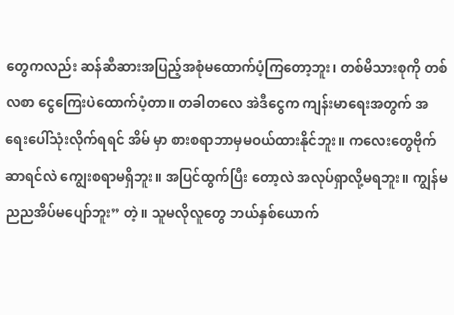တွေကလည်း ဆန်ဆီဆားအပြည့်အစုံမထောက်ပံ့ကြတော့ဘူး၊ တစ်မိသားစုကို တစ်လစာ ငွေကြေးပဲထောက်ပံ့တာ။ တခါတလေ အဲဒီငွေက ကျန်းမာရေးအတွက် အရေးပေါ်သုံးလိုက်ရရင် အိမ် မှာ စားစရာဘာမှမဝယ်ထားနိုင်ဘူး။ ကလေးတွေဗိုက်ဆာရင်လဲ ကျွေးစရာမရှိဘူး။ အပြင်ထွက်ပြီး တော့လဲ အလုပ်ရှာလို့မရဘူး။ ကျွန်မ ညညအိပ်မပျော်ဘူး” တဲ့။ သူမလိုလူတွေ ဘယ်နှစ်ယောက်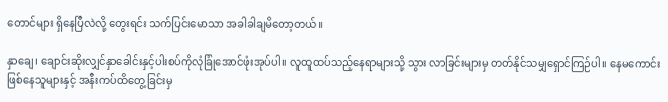တောင်များ ရှိနေပြီလဲလို့ တွေးရင်း သက်ပြင်းမောသာ အခါခါချမိတော့တယ်။

နှာချေ၊ ချောင်းဆိုးလျှင်နှာခေါင်းနှင့်ပါးစပ်ကိုလုံခြုံအောင်ဖုံးအုပ်ပါ။ လူထူထပ်သည့်နေရာများသို့ သွား လာခြင်းများမှ တတ်နိုင်သမျှရှောင်ကြဉ်ပါ။ နေမကောင်းဖြစ်နေသူများနှင့် အနီးကပ်ထိတွေ့ခြင်းမှ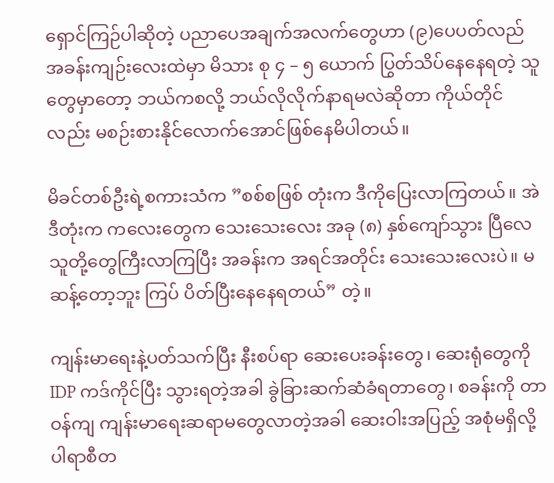ရှောင်ကြဉ်ပါဆိုတဲ့ ပညာပေအချက်အလက်တွေဟာ (၉)ပေပတ်လည် အခန်းကျဉ်းလေးထဲမှာ မိသား စု ၄ – ၅ ယောက် ပြွတ်သိပ်နေနေရတဲ့ သူတွေမှာတော့ ဘယ်ကစလို့ ဘယ်လိုလိုက်နာရမလဲဆိုတာ ကိုယ်တိုင်လည်း မစဉ်းစားနိုင်လောက်အောင်ဖြစ်နေမိပါတယ်။

မိခင်တစ်ဦးရဲ့စကားသံက ”စစ်စဖြစ် တုံးက ဒီကိုပြေးလာကြတယ်။ အဲဒီတုံးက ကလေးတွေက သေးသေးလေး အခု (၈) နှစ်ကျော်သွား ပြီလေ သူတို့တွေကြီးလာကြပြီး အခန်းက အရင်အတိုင်း သေးသေးလေးပဲ။ မဆန့်တော့ဘူး ကြပ် ပိတ်ပြီးနေနေရတယ်” တဲ့။

ကျန်းမာရေးနဲ့ပတ်သက်ပြီး နီးစပ်ရာ ဆေးပေးခန်းတွေ၊ ဆေးရုံတွေကို IDP ကဒ်ကိုင်ပြီး သွားရတဲ့အခါ ခွဲခြားဆက်ဆံခံရတာတွေ၊ စခန်းကို တာဝန်ကျ ကျန်းမာရေးဆရာမတွေလာတဲ့အခါ ဆေးဝါးအပြည့် အစုံမရှိလို့ ပါရာစီတ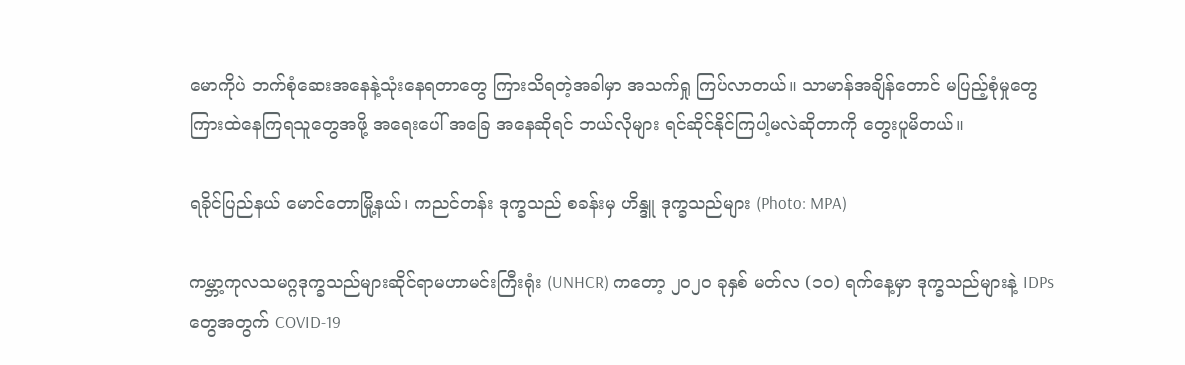မောကိုပဲ ဘက်စုံဆေးအနေနဲ့သုံးနေရတာတွေ ကြားသိရတဲ့အခါမှာ အသက်ရှု ကြပ်လာတယ်။ သာမာန်အချိန်တောင် မပြည့်စုံမှုတွေကြားထဲနေကြရသူတွေအဖို့ အရေးပေါ် အခြေ အနေဆိုရင် ဘယ်လိုများ ရင်ဆိုင်နိုင်ကြပါ့မလဲဆိုတာကို တွေးပူမိတယ်။

ရခိုင်ပြည်နယ် မောင်တောမြို့နယ်၊ ကညင်တန်း ဒုက္ခသည် စခန်းမှ ဟိန္ဒူ ဒုက္ခသည်များ (Photo: MPA)

ကမ္ဘာ့ကုလသမဂ္ဂဒုက္ခသည်များဆိုင်ရာမဟာမင်းကြီးရုံး (UNHCR) ကတော့ ၂၀၂၀ ခုနှစ် မတ်လ (၁၀) ရက်နေ့မှာ ဒုက္ခသည်များနဲ့ IDPs တွေအတွက် COVID-19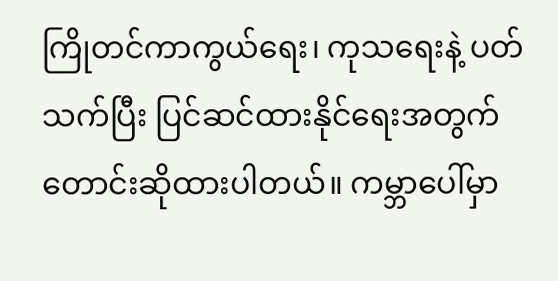ကြိုတင်ကာကွယ်ရေး၊ ကုသရေးနဲ့ ပတ် သက်ပြီး ပြင်ဆင်ထားနိုင်ရေးအတွက် တောင်းဆိုထားပါတယ်။ ကမ္ဘာပေါ်မှာ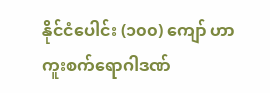နိုင်ငံပေါင်း (၁၀၀) ကျော် ဟာ ကူးစက်ရောဂါဒဏ်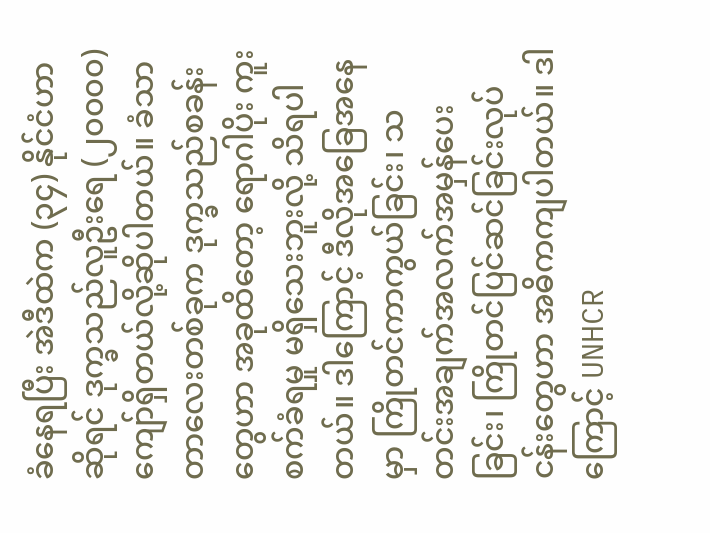ခံနေရပြီး အဲဒီထဲက (၃၄) နိုင်ငံဟာဆိုရင် ဒုက္ခသည်လူဦးရေ (၂၀၀၀၀) ကျော်ရှိတယ်လို့ဆိုပါတယ်။ ခံသာတာလေးတစ်ခုက ဒုက္ခသည်စခန်းတွေဟာ အခုထိတော့ ရောဂါပိုး ကူးစက်ခံရမှု မရှိသေးဘူးလို့ သိရပါတယ်။ ဒါကြောင့် ဒီလိုအခြေအနေမှာ ကြိုတင်ကာကွယ်ခြင်း၊ သတင်းအချက်အလက်အမှန်ပေးခြင်း၊ ကြိုတင်ပြင်ဆင်ခြင်းလုပ်ငန်းတွေဟာ အဓိကကျပါတယ်။ ဒါ ကြောင့် UNHCR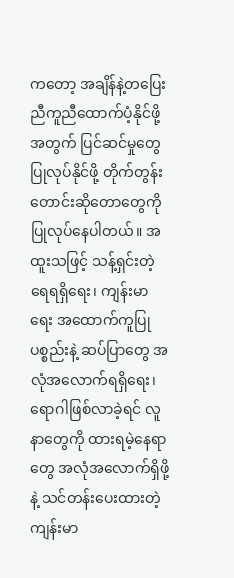ကတော့ အချိန်နဲ့တပြေးညီကူညီထောက်ပံ့နိုင်ဖို့အတွက် ပြင်ဆင်မှုတွေပြုလုပ်နိုင်ဖို့ တိုက်တွန်းတောင်းဆိုတောတွေကို ပြုလုပ်နေပါတယ်။ အထူးသဖြင့် သန့်ရှင်းတဲ့ရေရရှိရေး၊ ကျန်းမာ ရေး အထောက်ကူပြုပစ္စည်းနဲ့ ဆပ်ပြာတွေ အလုံအလောက်ရရှိရေး၊ ရောဂါဖြစ်လာခဲ့ရင် လူနာတွေကို ထားရမဲ့နေရာတွေ အလုံအလောက်ရှိဖို့နဲ့ သင်တန်းပေးထားတဲ့ ကျန်းမာ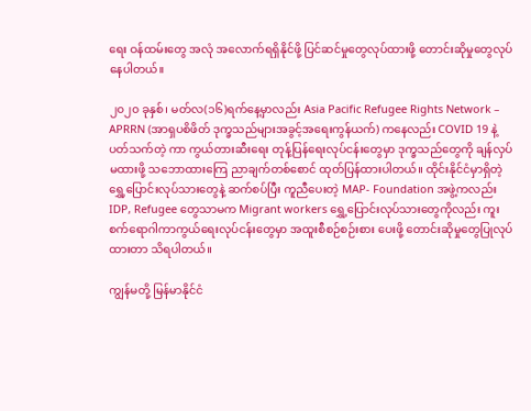ရေး ဝန်ထမ်းတွေ အလုံ အလောက်ရရှိနိုင်ဖို့ ပြင်ဆင်မှုတွေလုပ်ထားဖို့ တောင်းဆိုမှုတွေလုပ်နေပါတယ်။

၂၀၂၀ ခုနှစ်၊ မတ်လ(၁၆)ရက်နေ့မှာလည်း Asia Pacific Refugee Rights Network – APRRN (အာရှပစိဖိတ် ဒုက္ခသည်များအခွင့်အရေးကွန်ယက်) ကနေလည်း COVID 19 နဲ့ပတ်သက်တဲ့ ကာ ကွယ်တားဆီးရေး တုန့်ပြန်ရေးလုပ်ငန်းတွေမှာ ဒုက္ခသည်တွေကို ချန်လှပ်မထားဖို့ သဘောထားကြေ ညာချက်တစ်စောင် ထုတ်ပြန်ထားပါတယ်။ ထိုင်းနိုင်ငံမှာရှိတဲ့ ရွှေ့ပြောင်းလုပ်သားတွေနဲ့ ဆက်စပ်ပြီး ကူညီပေးတဲ့ MAP- Foundation အဖွဲ့ကလည်း IDP, Refugee တွေသာမက Migrant workers ရွှေ့ပြောင်းလုပ်သားတွေကိုလည်း ကူးစက်ရောဂါကာကွယ်ရေးလုပ်ငန်းတွေမှာ အထူးစီစဉ်စဉ်းစား ပေးဖို့ တောင်းဆိုမှုတွေပြုလုပ်ထားတာ သိရပါတယ်။

ကျွန်မတို့ မြန်မာနိုင်ငံ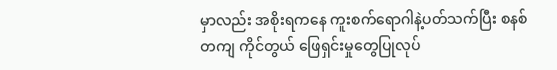မှာလည်း အစိုးရကနေ ကူးစက်ရောဂါနဲ့ပတ်သက်ပြီး စနစ်တကျ ကိုင်တွယ် ဖြေရှင်းမှုတွေပြုလုပ်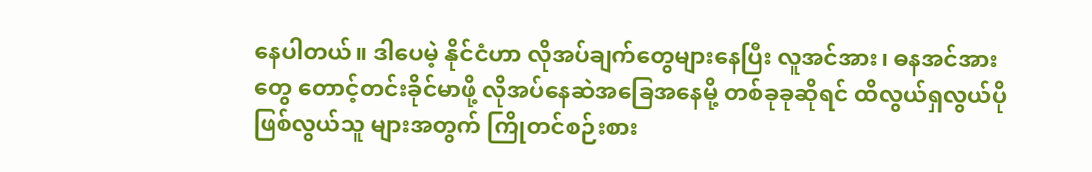နေပါတယ်။ ဒါပေမဲ့ နိုင်ငံဟာ လိုအပ်ချက်တွေများနေပြီး လူအင်အား၊ ဓနအင်အား တွေ တောင့်တင်းခိုင်မာဖို့ လိုအပ်နေဆဲအခြေအနေမို့ တစ်ခုခုဆိုရင် ထိလွယ်ရှလွယ်ပိုဖြစ်လွယ်သူ များအတွက် ကြိုတင်စဉ်းစား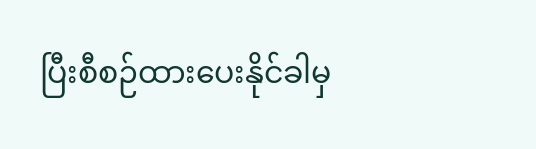ပြီးစီစဉ်ထားပေးနိုင်ခါမှ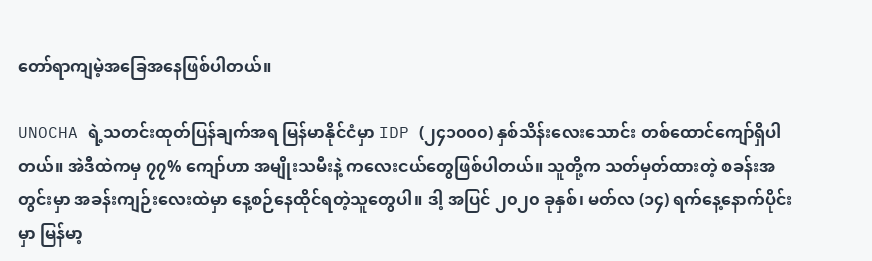တော်ရာကျမဲ့အခြေအနေဖြစ်ပါတယ်။

UNOCHA ရဲ့သတင်းထုတ်ပြန်ချက်အရ မြန်မာနိုင်ငံမှာ IDP (၂၄၁၀၀၀) နှစ်သိန်းလေးသောင်း တစ်ထောင်ကျော်ရှိပါတယ်။ အဲဒီထဲကမှ ၇၇% ကျော်ဟာ အမျိုးသမီးနဲ့ ကလေးငယ်တွေဖြစ်ပါတယ်။ သူတို့က သတ်မှတ်ထားတဲ့ စခန်းအတွင်းမှာ အခန်းကျဉ်းလေးထဲမှာ နေ့စဉ်နေထိုင်ရတဲ့သူတွေပါ။ ဒါ့ အပြင် ၂၀၂၀ ခုနှစ်၊ မတ်လ (၁၄) ရက်နေ့နောက်ပိုင်းမှာ မြန်မာ့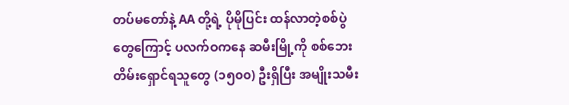တပ်မတော်နဲ့ AA တို့ရဲ့ ပိုမိုပြင်း ထန်လာတဲ့စစ်ပွဲတွေကြောင့် ပလက်ဝကနေ ဆမီးမြို့ကို စစ်ဘေးတိမ်းရှောင်ရသူတွေ (၁၅၀၀) ဦးရှိပြီး အမျိုးသမီး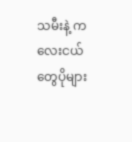သမီးနဲ့ ကလေးငယ်တွေပိုများ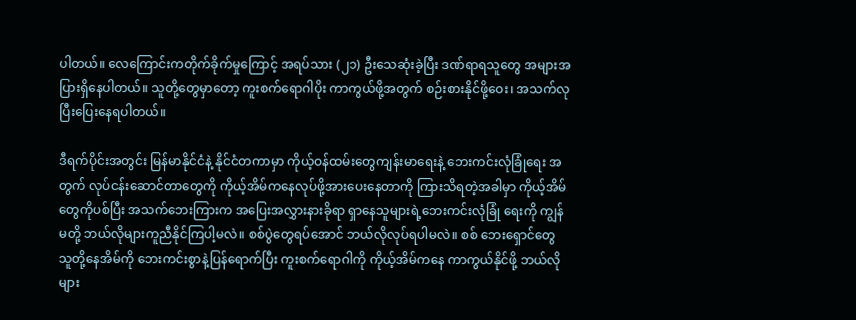ပါတယ်။ လေကြောင်းကတိုက်ခိုက်မှုကြောင့် အရပ်သား (၂၁) ဦးသေဆုံးခဲ့ပြီး ဒဏ်ရာရသူတွေ အများအပြားရှိနေပါတယ်။ သူတို့တွေမှာတော့ ကူးစက်ရောဂါပိုး ကာကွယ်ဖို့အတွက် စဉ်းစားနိုင်ဖို့ဝေး၊ အသက်လုပြီးပြေးနေရပါတယ်။

ဒီရက်ပိုင်းအတွင်း မြန်မာနိုင်ငံနဲ့ နိုင်ငံတကာမှာ ကိုယ့်ဝန်ထမ်းတွေကျန်းမာရေးနဲ့ ဘေးကင်းလုံခြုံရေး အတွက် လုပ်ငန်းဆောင်တာတွေကို ကိုယ့်အိမ်ကနေလုပ်ဖို့အားပေးနေတာကို ကြားသိရတဲ့အခါမှာ ကိုယ့်အိမ်တွေကိုပစ်ပြီး အသက်ဘေးကြားက အပြေးအလွှားနားခိုရာ ရှာနေသူများရဲ့ဘေးကင်းလုံခြုံ ရေးကို ကျွန်မတို့ ဘယ်လိုများကူညီနိုင်ကြပါ့မလဲ။ စစ်ပွဲတွေရပ်အောင် ဘယ်လိုလုပ်ရပါမလဲ။ စစ် ဘေးရှောင်တွေ သူတို့နေအိမ်ကို ဘေးကင်းစွာနဲ့ပြန်ရောက်ပြီး ကူးစက်ရောဂါကို ကိုယ့်အိမ်ကနေ ကာကွယ်နိုင်ဖို့ ဘယ်လိုများ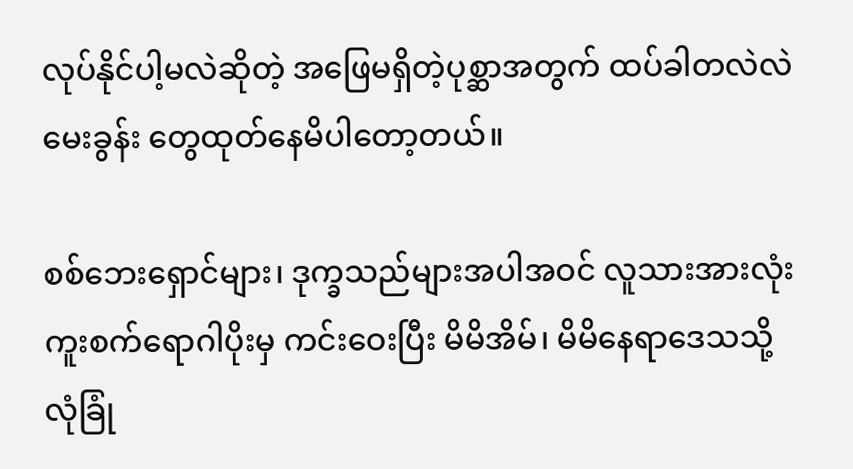လုပ်နိုင်ပါ့မလဲဆိုတဲ့ အဖြေမရှိတဲ့ပုစ္ဆာအတွက် ထပ်ခါတလဲလဲ မေးခွန်း တွေထုတ်နေမိပါတော့တယ်။

စစ်ဘေးရှောင်များ၊ ဒုက္ခသည်များအပါအဝင် လူသားအားလုံး ကူးစက်ရောဂါပိုးမှ ကင်းဝေးပြီး မိမိအိမ်၊ မိမိနေရာဒေသသို့ လုံခြုံ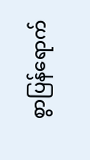စွာပြန်ရောက်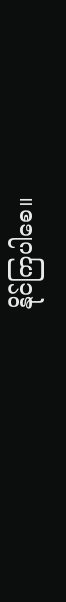နိုင်ကြပါစေ။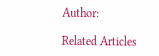Author:

Related Articles